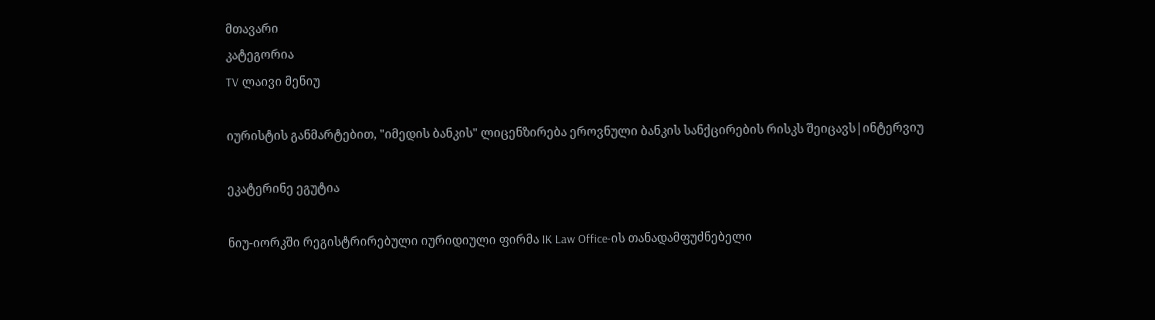მთავარი
კატეგორია
TV ლაივი მენიუ

იურისტის განმარტებით, "იმედის ბანკის" ლიცენზირება ეროვნული ბანკის სანქცირების რისკს შეიცავს|ინტერვიუ

ეკატერინე ეგუტია

ნიუ-იორკში რეგისტრირებული იურიდიული ფირმა IK Law Office-ის თანადამფუძნებელი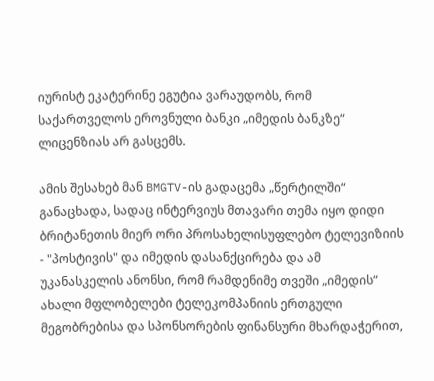იურისტ ეკატერინე ეგუტია ვარაუდობს, რომ საქართველოს ეროვნული ბანკი „იმედის ბანკზე“ ლიცენზიას არ გასცემს.

ამის შესახებ მან BMGTV-ის გადაცემა „წერტილში“ განაცხადა, სადაც ინტერვიუს მთავარი თემა იყო დიდი ბრიტანეთის მიერ ორი პროსახელისუფლებო ტელევიზიის - "პოსტივის" და იმედის დასანქცირება და ამ უკანასკელის ანონსი, რომ რამდენიმე თვეში „იმედის“ ახალი მფლობელები ტელეკომპანიის ერთგული მეგობრებისა და სპონსორების ფინანსური მხარდაჭერით,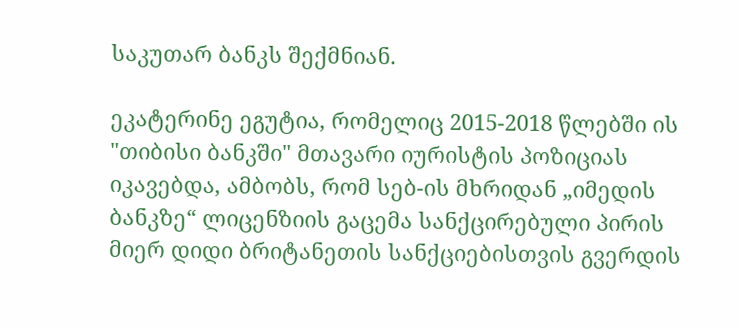საკუთარ ბანკს შექმნიან.

ეკატერინე ეგუტია, რომელიც 2015-2018 წლებში ის "თიბისი ბანკში" მთავარი იურისტის პოზიციას იკავებდა, ამბობს, რომ სებ-ის მხრიდან „იმედის ბანკზე“ ლიცენზიის გაცემა სანქცირებული პირის მიერ დიდი ბრიტანეთის სანქციებისთვის გვერდის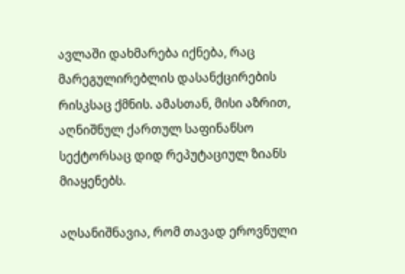ავლაში დახმარება იქნება, რაც მარეგულირებლის დასანქცირების რისკსაც ქმნის. ამასთან, მისი აზრით, აღნიშნულ ქართულ საფინანსო სექტორსაც დიდ რეპუტაციულ ზიანს მიაყენებს.

აღსანიშნავია, რომ თავად ეროვნული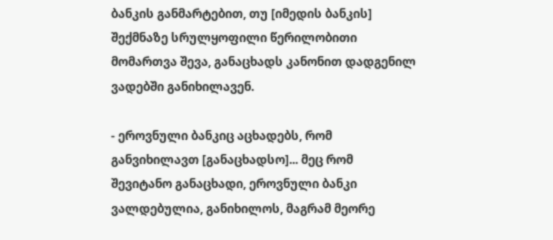ბანკის განმარტებით, თუ [იმედის ბანკის] შექმნაზე სრულყოფილი წერილობითი მომართვა შევა, განაცხადს კანონით დადგენილ ვადებში განიხილავენ.

- ეროვნული ბანკიც აცხადებს, რომ განვიხილავთ [განაცხადსო]... მეც რომ შევიტანო განაცხადი, ეროვნული ბანკი ვალდებულია, განიხილოს, მაგრამ მეორე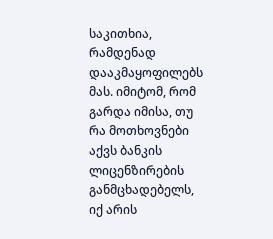საკითხია, რამდენად დააკმაყოფილებს მას. იმიტომ, რომ გარდა იმისა, თუ რა მოთხოვნები აქვს ბანკის ლიცენზირების განმცხადებელს, იქ არის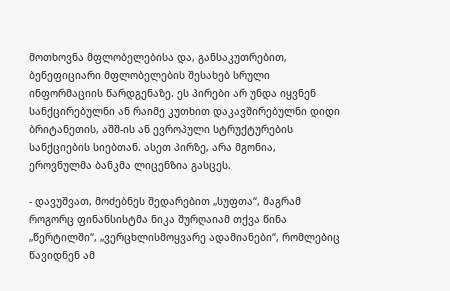მოთხოვნა მფლობელებისა და, განსაკუთრებით, ბენეფიციარი მფლობელების შესახებ სრული ინფორმაციის წარდგენაზე. ეს პირები არ უნდა იყვნენ სანქცირებულნი ან რაიმე კუთხით დაკავშირებულნი დიდი ბრიტანეთის, აშშ-ის ან ევროპული სტრუქტურების სანქციების სიებთან. ასეთ პირზე, არა მგონია, ეროვნულმა ბანკმა ლიცენზია გასცეს.

- დავუშვათ, მოძებნეს შედარებით „სუფთა“, მაგრამ როგორც ფინანსისტმა ნიკა შურღაიამ თქვა წინა „წერტილში“, „ვერცხლისმოყვარე ადამიანები“, რომლებიც წავიდნენ ამ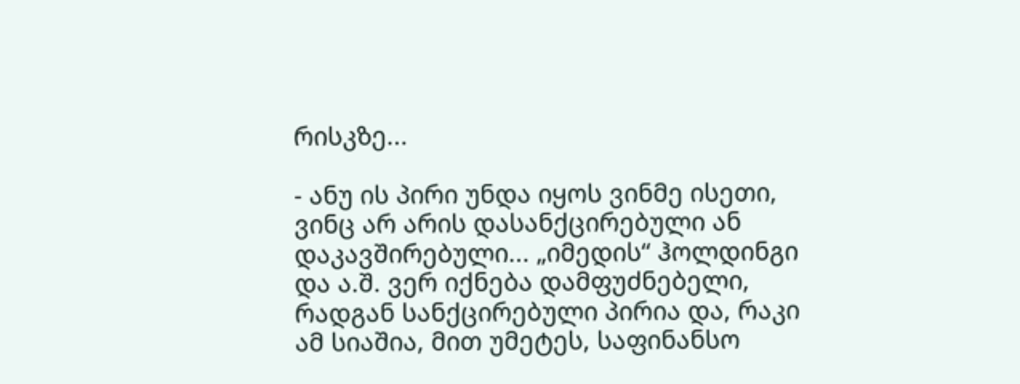რისკზე...

- ანუ ის პირი უნდა იყოს ვინმე ისეთი, ვინც არ არის დასანქცირებული ან დაკავშირებული... „იმედის“ ჰოლდინგი და ა.შ. ვერ იქნება დამფუძნებელი, რადგან სანქცირებული პირია და, რაკი ამ სიაშია, მით უმეტეს, საფინანსო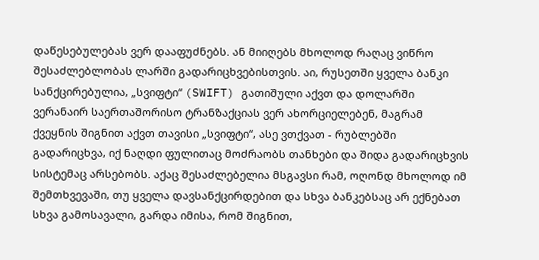დაწესებულებას ვერ დააფუძნებს. ან მიიღებს მხოლოდ რაღაც ვიწრო შესაძლებლობას ლარში გადარიცხვებისთვის. აი, რუსეთში ყველა ბანკი სანქცირებულია, „სვიფტი“ (SWIFT) გათიშული აქვთ და დოლარში ვერანაირ საერთაშორისო ტრანზაქციას ვერ ახორციელებენ, მაგრამ ქვეყნის შიგნით აქვთ თავისი „სვიფტი“, ასე ვთქვათ - რუბლებში გადარიცხვა, იქ ნაღდი ფულითაც მოძრაობს თანხები და შიდა გადარიცხვის სისტემაც არსებობს. აქაც შესაძლებელია მსგავსი რამ, ოღონდ მხოლოდ იმ შემთხვევაში, თუ ყველა დავსანქცირდებით და სხვა ბანკებსაც არ ექნებათ სხვა გამოსავალი, გარდა იმისა, რომ შიგნით,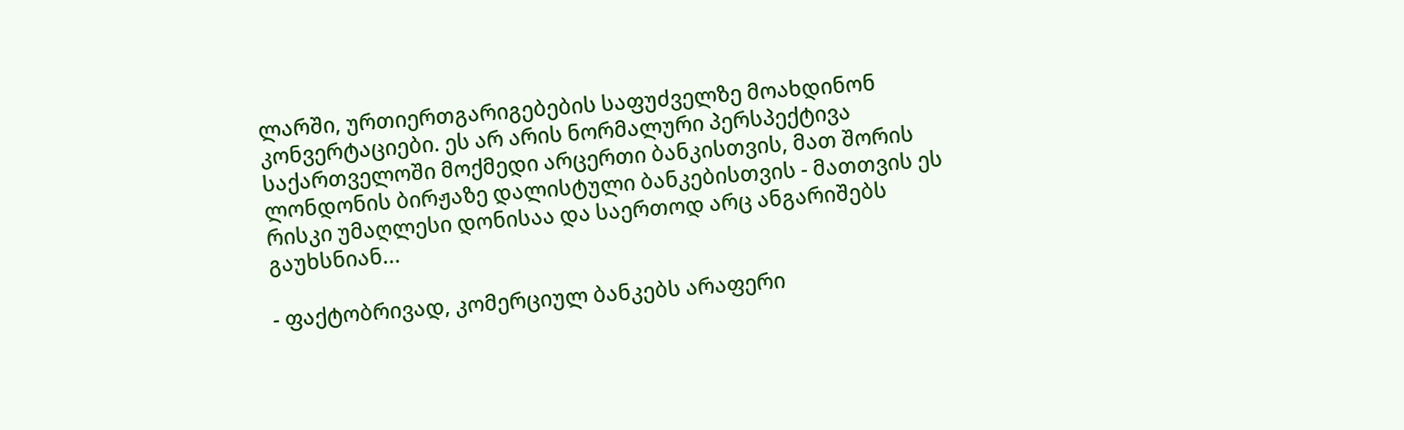ლარში, ურთიერთგარიგებების საფუძველზე მოახდინონ კონვერტაციები. ეს არ არის ნორმალური პერსპექტივა საქართველოში მოქმედი არცერთი ბანკისთვის, მათ შორის ლონდონის ბირჟაზე დალისტული ბანკებისთვის - მათთვის ეს რისკი უმაღლესი დონისაა და საერთოდ არც ანგარიშებს გაუხსნიან...

- ფაქტობრივად, კომერციულ ბანკებს არაფერი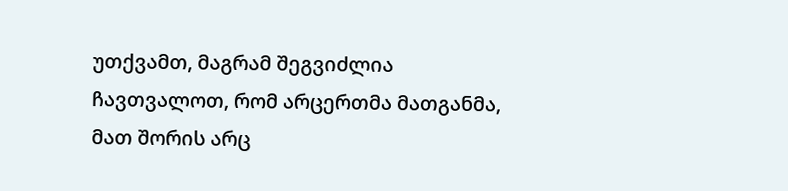უთქვამთ, მაგრამ შეგვიძლია ჩავთვალოთ, რომ არცერთმა მათგანმა, მათ შორის არც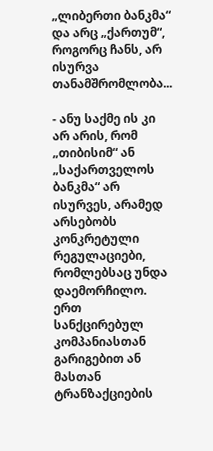„ლიბერთი ბანკმა“ და არც „ქართუმ“, როგორც ჩანს, არ ისურვა თანამშრომლობა...

- ანუ საქმე ის კი არ არის, რომ „თიბისიმ“ ან „საქართველოს ბანკმა“ არ ისურვეს, არამედ არსებობს კონკრეტული რეგულაციები, რომლებსაც უნდა დაემორჩილო. ერთ სანქცირებულ კომპანიასთან გარიგებით ან მასთან ტრანზაქციების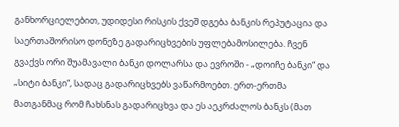განხორციელებით, უდიდესი რისკის ქვეშ დგება ბანკის რეპუტაცია და საერთაშორისო დონეზე გადარიცხვების უფლებამოსილება. ჩვენ გვაქვს ორი შუამავალი ბანკი დოლარსა და ევროში - „დოიჩე ბანკი“ და „სიტი ბანკი“, სადაც გადარიცხვებს ვაწარმოებთ. ერთ-ერთმა მათგანმაც რომ ჩახსნას გადარიცხვა და ეს აეკრძალოს ბანკს (მათ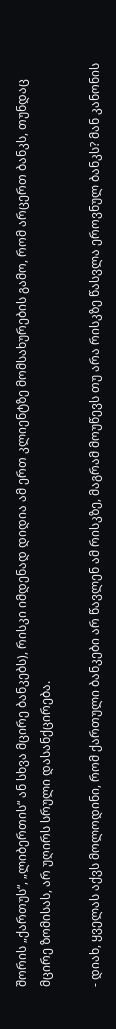შორის „ქართუს“, „ლიბერთის“ ან სხვა მცირე ბანკებს), რისკი იმდენად დიდია ამ ერთ კლიენტზე მომსახურების გამო, რომ არცერთ ბანკს, თუნდაც მცირე ზომისას, არ უღირს სრული დასანქცირება.

- დიახ, ყველას აქვს მოლოდინი, რომ ქართული ბანკები არ წავლენ ამ რისკზე, მაგრამ მოუწევს თუ არა რისკზე წასვლა ეროვნულ ბანკს? მან კანონის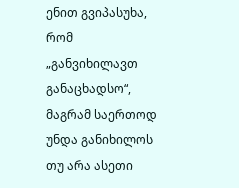ენით გვიპასუხა, რომ „განვიხილავთ განაცხადსო“, მაგრამ საერთოდ უნდა განიხილოს თუ არა ასეთი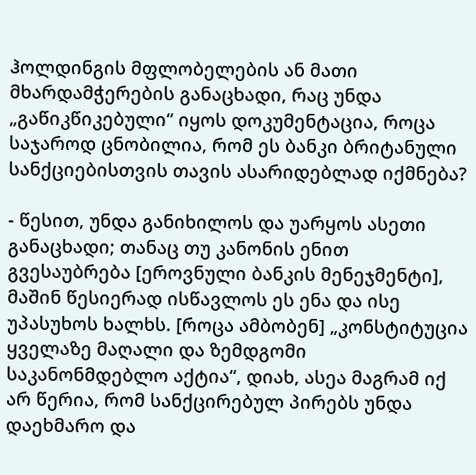ჰოლდინგის მფლობელების ან მათი მხარდამჭერების განაცხადი, რაც უნდა „გაწიკწიკებული“ იყოს დოკუმენტაცია, როცა საჯაროდ ცნობილია, რომ ეს ბანკი ბრიტანული სანქციებისთვის თავის ასარიდებლად იქმნება?

- წესით, უნდა განიხილოს და უარყოს ასეთი განაცხადი; თანაც თუ კანონის ენით გვესაუბრება [ეროვნული ბანკის მენეჯმენტი], მაშინ წესიერად ისწავლოს ეს ენა და ისე უპასუხოს ხალხს. [როცა ამბობენ] „კონსტიტუცია ყველაზე მაღალი და ზემდგომი საკანონმდებლო აქტია“, დიახ, ასეა მაგრამ იქ არ წერია, რომ სანქცირებულ პირებს უნდა დაეხმარო და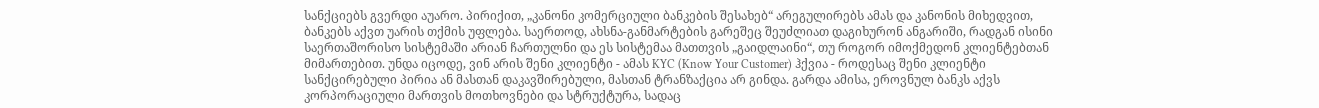სანქციებს გვერდი აუარო. პირიქით, „კანონი კომერციული ბანკების შესახებ“ არეგულირებს ამას და კანონის მიხედვით, ბანკებს აქვთ უარის თქმის უფლება. საერთოდ, ახსნა-განმარტების გარეშეც შეუძლიათ დაგიხურონ ანგარიში, რადგან ისინი საერთაშორისო სისტემაში არიან ჩართულნი და ეს სისტემაა მათთვის „გაიდლაინი“, თუ როგორ იმოქმედონ კლიენტებთან მიმართებით. უნდა იცოდე, ვინ არის შენი კლიენტი - ამას KYC (Know Your Customer) ჰქვია - როდესაც შენი კლიენტი სანქცირებული პირია ან მასთან დაკავშირებული, მასთან ტრანზაქცია არ გინდა. გარდა ამისა, ეროვნულ ბანკს აქვს კორპორაციული მართვის მოთხოვნები და სტრუქტურა, სადაც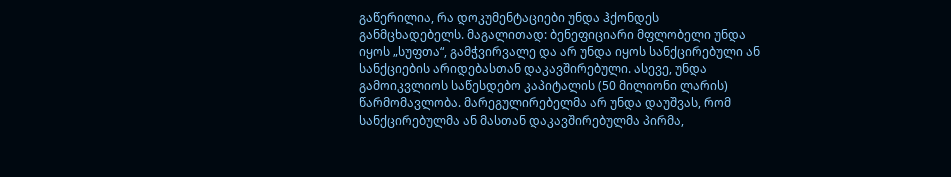გაწერილია, რა დოკუმენტაციები უნდა ჰქონდეს განმცხადებელს. მაგალითად: ბენეფიციარი მფლობელი უნდა იყოს „სუფთა“, გამჭვირვალე და არ უნდა იყოს სანქცირებული ან სანქციების არიდებასთან დაკავშირებული. ასევე, უნდა გამოიკვლიოს საწესდებო კაპიტალის (50 მილიონი ლარის) წარმომავლობა. მარეგულირებელმა არ უნდა დაუშვას, რომ სანქცირებულმა ან მასთან დაკავშირებულმა პირმა,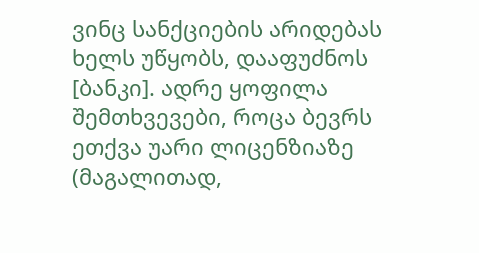ვინც სანქციების არიდებას ხელს უწყობს, დააფუძნოს [ბანკი]. ადრე ყოფილა შემთხვევები, როცა ბევრს ეთქვა უარი ლიცენზიაზე (მაგალითად,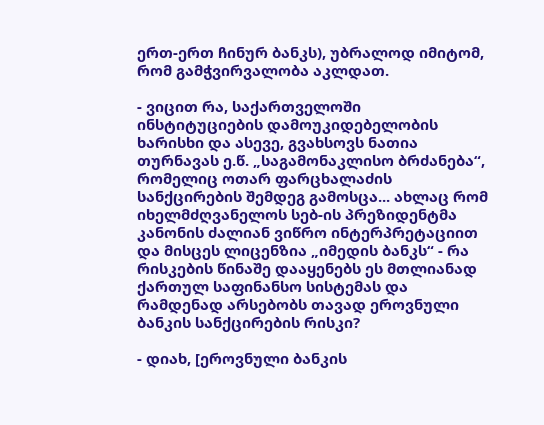ერთ-ერთ ჩინურ ბანკს), უბრალოდ იმიტომ, რომ გამჭვირვალობა აკლდათ.

- ვიცით რა, საქართველოში ინსტიტუციების დამოუკიდებელობის ხარისხი და ასევე, გვახსოვს ნათია თურნავას ე.წ. „საგამონაკლისო ბრძანება“, რომელიც ოთარ ფარცხალაძის სანქცირების შემდეგ გამოსცა... ახლაც რომ იხელმძღვანელოს სებ-ის პრეზიდენტმა კანონის ძალიან ვიწრო ინტერპრეტაციით და მისცეს ლიცენზია „იმედის ბანკს“ - რა რისკების წინაშე დააყენებს ეს მთლიანად ქართულ საფინანსო სისტემას და რამდენად არსებობს თავად ეროვნული ბანკის სანქცირების რისკი?

- დიახ, [ეროვნული ბანკის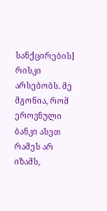სანქცირების] რისკი არსებობს. მე მგონია, რომ ეროვნული ბანკი ასეთ რამეს არ იზამს,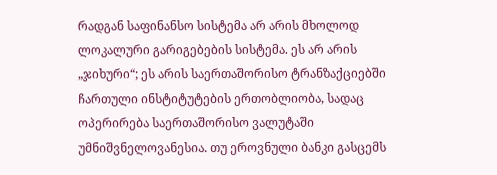რადგან საფინანსო სისტემა არ არის მხოლოდ ლოკალური გარიგებების სისტემა. ეს არ არის „ჯიხური“; ეს არის საერთაშორისო ტრანზაქციებში ჩართული ინსტიტუტების ერთობლიობა, სადაც ოპერირება საერთაშორისო ვალუტაში უმნიშვნელოვანესია. თუ ეროვნული ბანკი გასცემს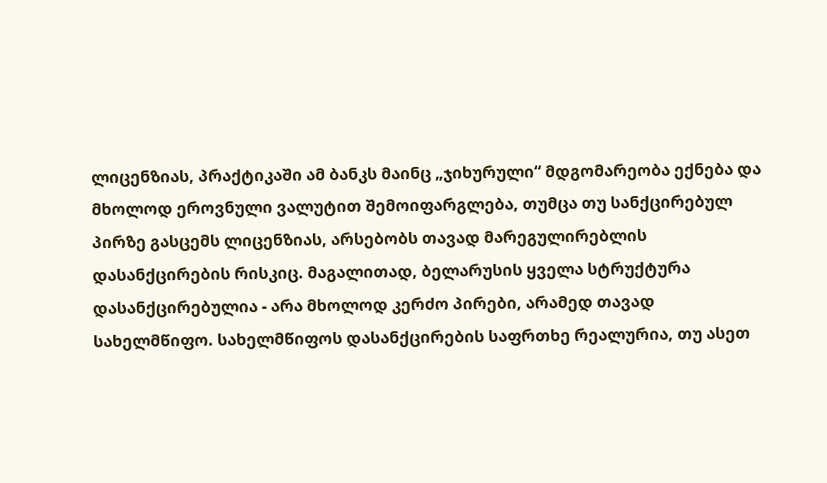ლიცენზიას, პრაქტიკაში ამ ბანკს მაინც „ჯიხურული“ მდგომარეობა ექნება და მხოლოდ ეროვნული ვალუტით შემოიფარგლება, თუმცა თუ სანქცირებულ პირზე გასცემს ლიცენზიას, არსებობს თავად მარეგულირებლის დასანქცირების რისკიც. მაგალითად, ბელარუსის ყველა სტრუქტურა დასანქცირებულია - არა მხოლოდ კერძო პირები, არამედ თავად სახელმწიფო. სახელმწიფოს დასანქცირების საფრთხე რეალურია, თუ ასეთ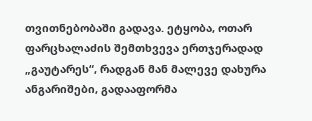თვითნებობაში გადავა. ეტყობა, ოთარ ფარცხალაძის შემთხვევა ერთჯერადად „გაუტარეს“, რადგან მან მალევე დახურა ანგარიშები, გადააფორმა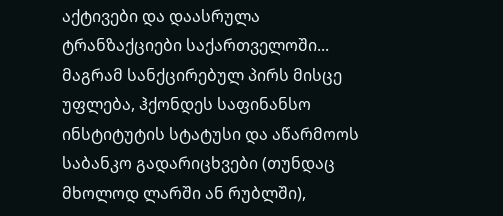აქტივები და დაასრულა ტრანზაქციები საქართველოში... მაგრამ სანქცირებულ პირს მისცე უფლება, ჰქონდეს საფინანსო ინსტიტუტის სტატუსი და აწარმოოს საბანკო გადარიცხვები (თუნდაც მხოლოდ ლარში ან რუბლში),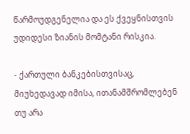წარმოუდგენელია და ეს ქვეყნისთვის უდიდესი ზიანის მომტანი რისკია.

- ქართული ბანკებისთვისაც, მიუხედავად იმისა, ითანამშრომლებენ თუ არა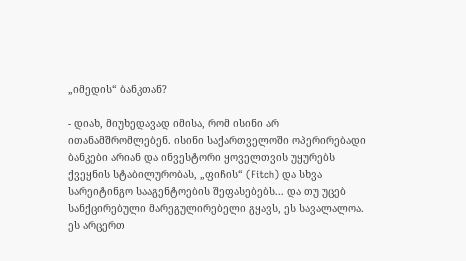„იმედის“ ბანკთან?

- დიახ, მიუხედავად იმისა, რომ ისინი არ ითანამშრომლებენ. ისინი საქართველოში ოპერირებადი ბანკები არიან და ინვესტორი ყოველთვის უყურებს ქვეყნის სტაბილურობას, „ფიჩის“ (Fitch) და სხვა სარეიტინგო სააგენტოების შეფასებებს... და თუ უცებ სანქცირებული მარეგულირებელი გყავს, ეს სავალალოა. ეს არცერთ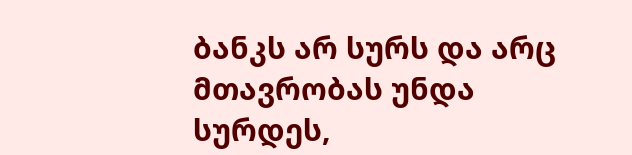ბანკს არ სურს და არც მთავრობას უნდა სურდეს,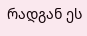რადგან ეს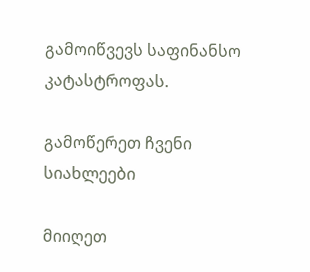გამოიწვევს საფინანსო კატასტროფას.

გამოწერეთ ჩვენი სიახლეები

მიიღეთ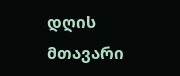დღის მთავარი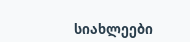სიახლეები